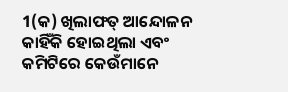1(କ) ଖିଲାଫତ୍ ଆନ୍ଦୋଳନ କାହିଁକି ହୋଇଥିଲା ଏବଂ କମିଟିରେ କେଉଁମାନେ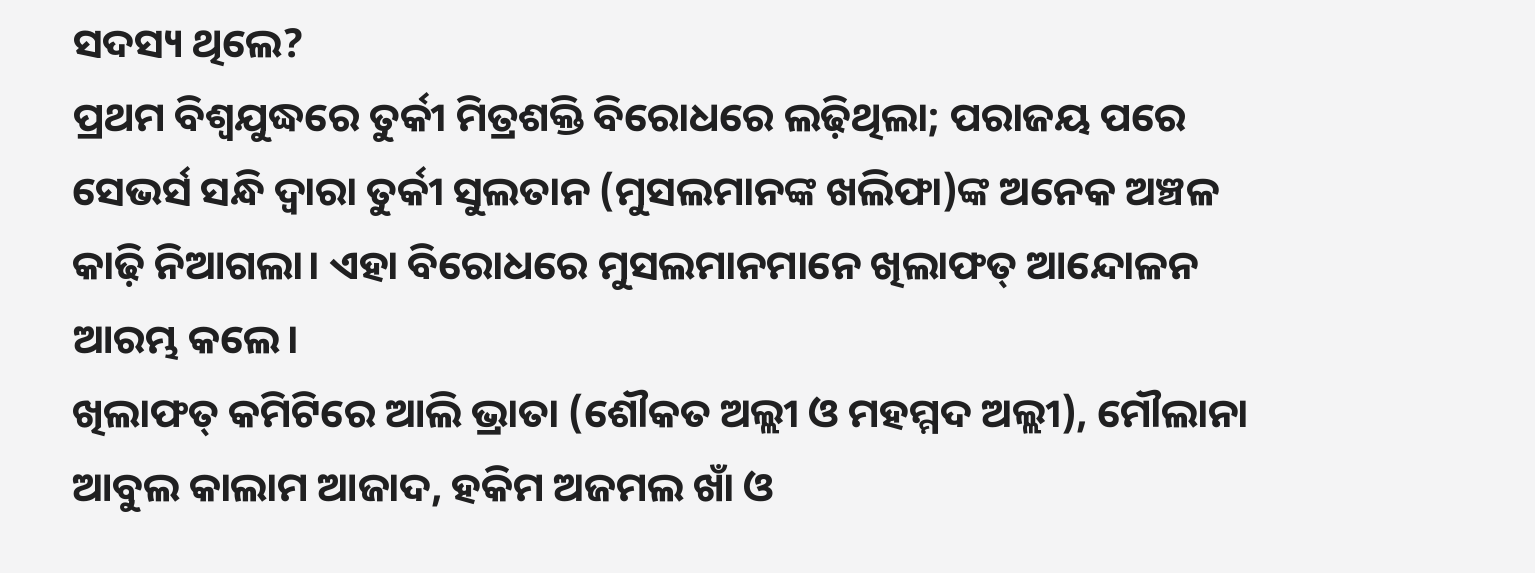ସଦସ୍ୟ ଥିଲେ?
ପ୍ରଥମ ବିଶ୍ୱଯୁଦ୍ଧରେ ତୁର୍କୀ ମିତ୍ରଶକ୍ତି ବିରୋଧରେ ଲଢ଼ିଥିଲା; ପରାଜୟ ପରେ ସେଭର୍ସ ସନ୍ଧି ଦ୍ୱାରା ତୁର୍କୀ ସୁଲତାନ (ମୁସଲମାନଙ୍କ ଖଲିଫା)ଙ୍କ ଅନେକ ଅଞ୍ଚଳ କାଢ଼ି ନିଆଗଲା। ଏହା ବିରୋଧରେ ମୁସଲମାନମାନେ ଖିଲାଫତ୍ ଆନ୍ଦୋଳନ ଆରମ୍ଭ କଲେ।
ଖିଲାଫତ୍ କମିଟିରେ ଆଲି ଭ୍ରାତା (ଶୌକତ ଅଲ୍ଲୀ ଓ ମହମ୍ମଦ ଅଲ୍ଲୀ), ମୌଲାନା ଆବୁଲ କାଲାମ ଆଜାଦ, ହକିମ ଅଜମଲ ଖାଁ ଓ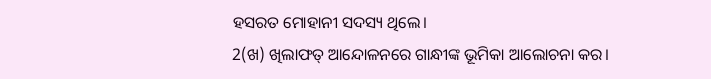ହସରତ ମୋହାନୀ ସଦସ୍ୟ ଥିଲେ।
2(ଖ) ଖିଲାଫତ୍ ଆନ୍ଦୋଳନରେ ଗାନ୍ଧୀଙ୍କ ଭୂମିକା ଆଲୋଚନା କର।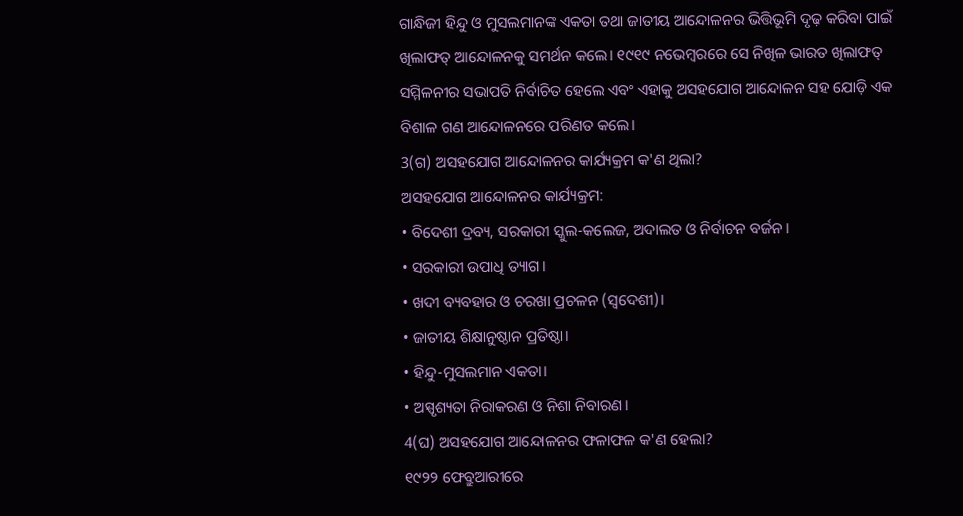ଗାନ୍ଧିଜୀ ହିନ୍ଦୁ ଓ ମୁସଲମାନଙ୍କ ଏକତା ତଥା ଜାତୀୟ ଆନ୍ଦୋଳନର ଭିତ୍ତିଭୂମି ଦୃଢ଼ କରିବା ପାଇଁ ଖିଲାଫତ୍ ଆନ୍ଦୋଳନକୁ ସମର୍ଥନ କଲେ। ୧୯୧୯ ନଭେମ୍ବରରେ ସେ ନିଖିଳ ଭାରତ ଖିଲାଫତ୍ ସମ୍ମିଳନୀର ସଭାପତି ନିର୍ବାଚିତ ହେଲେ ଏବଂ ଏହାକୁ ଅସହଯୋଗ ଆନ୍ଦୋଳନ ସହ ଯୋଡ଼ି ଏକ ବିଶାଳ ଗଣ ଆନ୍ଦୋଳନରେ ପରିଣତ କଲେ।
3(ଗ) ଅସହଯୋଗ ଆନ୍ଦୋଳନର କାର୍ଯ୍ୟକ୍ରମ କ'ଣ ଥିଲା?
ଅସହଯୋଗ ଆନ୍ଦୋଳନର କାର୍ଯ୍ୟକ୍ରମ:
• ବିଦେଶୀ ଦ୍ରବ୍ୟ, ସରକାରୀ ସ୍କୁଲ-କଲେଜ, ଅଦାଲତ ଓ ନିର୍ବାଚନ ବର୍ଜନ।
• ସରକାରୀ ଉପାଧି ତ୍ୟାଗ।
• ଖଦୀ ବ୍ୟବହାର ଓ ଚରଖା ପ୍ରଚଳନ (ସ୍ୱଦେଶୀ)।
• ଜାତୀୟ ଶିକ୍ଷାନୁଷ୍ଠାନ ପ୍ରତିଷ୍ଠା।
• ହିନ୍ଦୁ-ମୁସଲମାନ ଏକତା।
• ଅସ୍ପୃଶ୍ୟତା ନିରାକରଣ ଓ ନିଶା ନିବାରଣ।
4(ଘ) ଅସହଯୋଗ ଆନ୍ଦୋଳନର ଫଳାଫଳ କ'ଣ ହେଲା?
୧୯୨୨ ଫେବ୍ରୁଆରୀରେ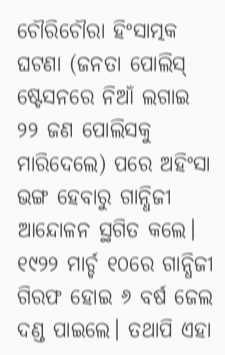ଚୌରିଚୌରା ହିଂସାତ୍ମକ ଘଟଣା (ଜନତା ପୋଲିସ୍ ଷ୍ଟେସନରେ ନିଆଁ ଲଗାଇ ୨୨ ଜଣ ପୋଲିସକୁ ମାରିଦେଲେ) ପରେ ଅହିଂସା ଭଙ୍ଗ ହେବାରୁ ଗାନ୍ଧିଜୀ ଆନ୍ଦୋଳନ ସ୍ଥଗିତ କଲେ। ୧୯୨୨ ମାର୍ଚ୍ଚ ୧୦ରେ ଗାନ୍ଧିଜୀ ଗିରଫ ହୋଇ ୬ ବର୍ଷ ଜେଲ ଦଣ୍ଡ ପାଇଲେ। ତଥାପି ଏହା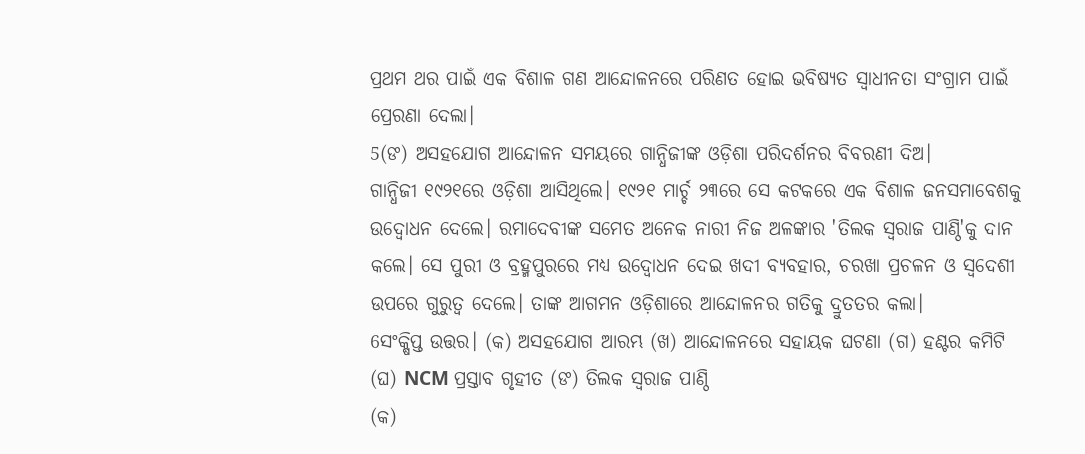ପ୍ରଥମ ଥର ପାଇଁ ଏକ ବିଶାଳ ଗଣ ଆନ୍ଦୋଳନରେ ପରିଣତ ହୋଇ ଭବିଷ୍ୟତ ସ୍ୱାଧୀନତା ସଂଗ୍ରାମ ପାଇଁ ପ୍ରେରଣା ଦେଲା।
5(ଙ) ଅସହଯୋଗ ଆନ୍ଦୋଳନ ସମୟରେ ଗାନ୍ଧିଜୀଙ୍କ ଓଡ଼ିଶା ପରିଦର୍ଶନର ବିବରଣୀ ଦିଅ।
ଗାନ୍ଧିଜୀ ୧୯୨୧ରେ ଓଡ଼ିଶା ଆସିଥିଲେ। ୧୯୨୧ ମାର୍ଚ୍ଚ ୨୩ରେ ସେ କଟକରେ ଏକ ବିଶାଳ ଜନସମାବେଶକୁ ଉଦ୍ବୋଧନ ଦେଲେ। ରମାଦେବୀଙ୍କ ସମେତ ଅନେକ ନାରୀ ନିଜ ଅଳଙ୍କାର 'ତିଲକ ସ୍ୱରାଜ ପାଣ୍ଠି'କୁ ଦାନ କଲେ। ସେ ପୁରୀ ଓ ବ୍ରହ୍ମପୁରରେ ମଧ୍ୟ ଉଦ୍ବୋଧନ ଦେଇ ଖଦୀ ବ୍ୟବହାର, ଚରଖା ପ୍ରଚଳନ ଓ ସ୍ୱଦେଶୀ ଉପରେ ଗୁରୁତ୍ୱ ଦେଲେ। ତାଙ୍କ ଆଗମନ ଓଡ଼ିଶାରେ ଆନ୍ଦୋଳନର ଗତିକୁ ଦ୍ରୁତତର କଲା।
6ସଂକ୍ଷିପ୍ତ ଉତ୍ତର। (କ) ଅସହଯୋଗ ଆରମ୍ଭ (ଖ) ଆନ୍ଦୋଳନରେ ସହାୟକ ଘଟଣା (ଗ) ହଣ୍ଟର କମିଟି (ଘ) NCM ପ୍ରସ୍ତାବ ଗୃହୀତ (ଙ) ତିଲକ ସ୍ୱରାଜ ପାଣ୍ଠି
(କ)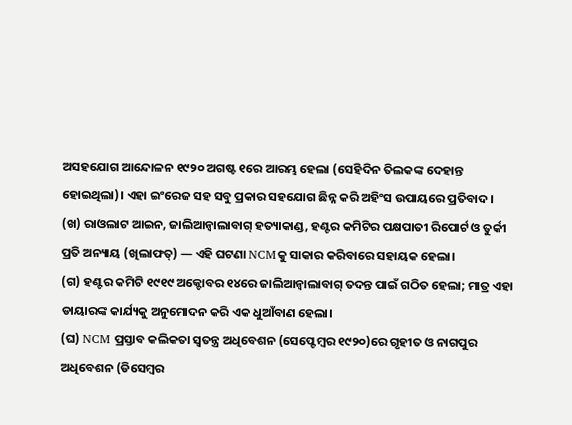ଅସହଯୋଗ ଆନ୍ଦୋଳନ ୧୯୨୦ ଅଗଷ୍ଟ ୧ରେ ଆରମ୍ଭ ହେଲା (ସେହିଦିନ ତିଲକଙ୍କ ଦେହାନ୍ତ ହୋଇଥିଲା)। ଏହା ଇଂରେଜ ସହ ସବୁ ପ୍ରକାର ସହଯୋଗ ଛିନ୍ନ କରି ଅହିଂସ ଉପାୟରେ ପ୍ରତିବାଦ।
(ଖ) ରାଓଲାଟ ଆଇନ, ଜାଲିଆନ୍ୱାଲାବାଗ୍ ହତ୍ୟାକାଣ୍ଡ, ହଣ୍ଟର କମିଟିର ପକ୍ଷପାତୀ ରିପୋର୍ଟ ଓ ତୁର୍କୀ ପ୍ରତି ଅନ୍ୟାୟ (ଖିଲାଫତ୍) — ଏହି ଘଟଣା NCMକୁ ସାକାର କରିବାରେ ସହାୟକ ହେଲା।
(ଗ) ହଣ୍ଟର କମିଟି ୧୯୧୯ ଅକ୍ଟୋବର ୧୪ରେ ଜାଲିଆନ୍ୱାଲାବାଗ୍ ତଦନ୍ତ ପାଇଁ ଗଠିତ ହେଲା; ମାତ୍ର ଏହା ଡାୟାରଙ୍କ କାର୍ଯ୍ୟକୁ ଅନୁମୋଦନ କରି ଏକ ଧୁଆଁବାଣ ହେଲା।
(ଘ) NCM ପ୍ରସ୍ତାବ କଲିକତା ସ୍ୱତନ୍ତ୍ର ଅଧିବେଶନ (ସେପ୍ଟେମ୍ବର ୧୯୨୦)ରେ ଗୃହୀତ ଓ ନାଗପୁର ଅଧିବେଶନ (ଡିସେମ୍ବର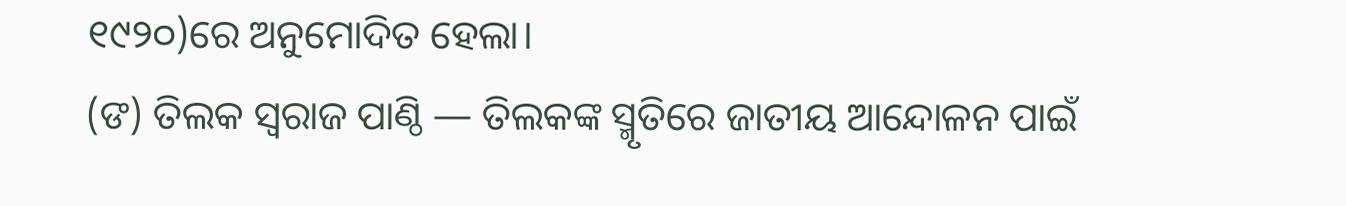୧୯୨୦)ରେ ଅନୁମୋଦିତ ହେଲା।
(ଙ) ତିଲକ ସ୍ୱରାଜ ପାଣ୍ଠି — ତିଲକଙ୍କ ସ୍ମୃତିରେ ଜାତୀୟ ଆନ୍ଦୋଳନ ପାଇଁ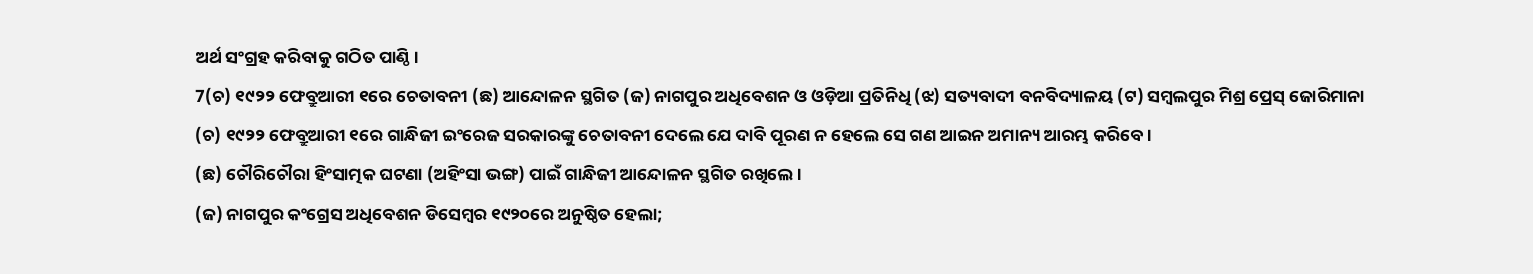ଅର୍ଥ ସଂଗ୍ରହ କରିବାକୁ ଗଠିତ ପାଣ୍ଠି।
7(ଚ) ୧୯୨୨ ଫେବ୍ରୁଆରୀ ୧ରେ ଚେତାବନୀ (ଛ) ଆନ୍ଦୋଳନ ସ୍ଥଗିତ (ଜ) ନାଗପୁର ଅଧିବେଶନ ଓ ଓଡ଼ିଆ ପ୍ରତିନିଧି (ଝ) ସତ୍ୟବାଦୀ ବନବିଦ୍ୟାଳୟ (ଟ) ସମ୍ବଲପୁର ମିଶ୍ର ପ୍ରେସ୍ ଜୋରିମାନା
(ଚ) ୧୯୨୨ ଫେବ୍ରୁଆରୀ ୧ରେ ଗାନ୍ଧିଜୀ ଇଂରେଜ ସରକାରଙ୍କୁ ଚେତାବନୀ ଦେଲେ ଯେ ଦାବି ପୂରଣ ନ ହେଲେ ସେ ଗଣ ଆଇନ ଅମାନ୍ୟ ଆରମ୍ଭ କରିବେ।
(ଛ) ଚୌରିଚୌରା ହିଂସାତ୍ମକ ଘଟଣା (ଅହିଂସା ଭଙ୍ଗ) ପାଇଁ ଗାନ୍ଧିଜୀ ଆନ୍ଦୋଳନ ସ୍ଥଗିତ ରଖିଲେ।
(ଜ) ନାଗପୁର କଂଗ୍ରେସ ଅଧିବେଶନ ଡିସେମ୍ବର ୧୯୨୦ରେ ଅନୁଷ୍ଠିତ ହେଲା;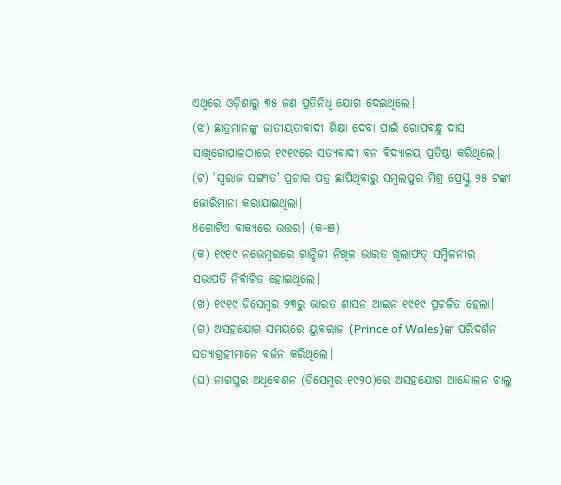ଏଥିରେ ଓଡ଼ିଶାରୁ ୩୫ ଜଣ ପ୍ରତିନିଧି ଯୋଗ ଦେଇଥିଲେ।
(ଝ) ଛାତ୍ରମାନଙ୍କୁ ଜାତୀୟତାବାଦୀ ଶିକ୍ଷା ଦେବା ପାଇଁ ଗୋପବନ୍ଧୁ ଦାସ ସାଖିଗୋପାଳଠାରେ ୧୯୧୯ରେ ସତ୍ୟବାଦୀ ବନ ବିଦ୍ୟାଳୟ ପ୍ରତିଷ୍ଠା କରିଥିଲେ।
(ଟ) 'ସ୍ୱରାଜ ସଙ୍ଗୀତ' ପ୍ରଚାର ପତ୍ର ଛାପିଥିବାରୁ ସମ୍ବଲପୁର ମିଶ୍ର ପ୍ରେସ୍କୁ ୨୫ ଟଙ୍କା ଜୋରିମାନା କରାଯାଇଥିଲା।
8ଗୋଟିଏ ବାକ୍ୟରେ ଉତ୍ତର। (କ-ଞ)
(କ) ୧୯୧୯ ନଭେମ୍ବରରେ ଗାନ୍ଧିଜୀ ନିଖିଳ ଭାରତ ଖିଲାଫତ୍ ସମ୍ମିଳନୀର ସଭାପତି ନିର୍ବାଚିତ ହୋଇଥିଲେ।
(ଖ) ୧୯୧୯ ଡିସେମ୍ବର ୨୩ରୁ ଭାରତ ଶାସନ ଆଇନ ୧୯୧୯ ପ୍ରଚଳିତ ହେଲା।
(ଗ) ଅସହଯୋଗ ସମୟରେ ୟୁବରାଜ (Prince of Wales)ଙ୍କ ପରିଦର୍ଶନ ସତ୍ୟାଗ୍ରହୀମାନେ ବର୍ଜନ କରିଥିଲେ।
(ଘ) ନାଗପୁର ଅଧିବେଶନ (ଡିସେମ୍ବର ୧୯୨୦)ରେ ଅସହଯୋଗ ଆନ୍ଦୋଳନ ଚାଲୁ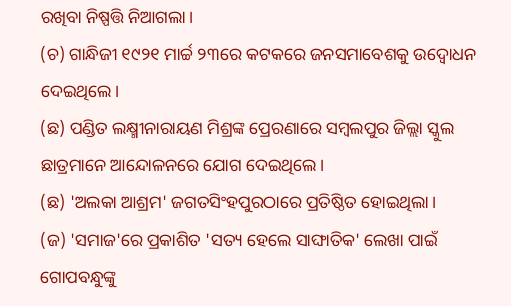ରଖିବା ନିଷ୍ପତ୍ତି ନିଆଗଲା।
(ଚ) ଗାନ୍ଧିଜୀ ୧୯୨୧ ମାର୍ଚ୍ଚ ୨୩ରେ କଟକରେ ଜନସମାବେଶକୁ ଉଦ୍ବୋଧନ ଦେଇଥିଲେ।
(ଛ) ପଣ୍ଡିତ ଲକ୍ଷ୍ମୀନାରାୟଣ ମିଶ୍ରଙ୍କ ପ୍ରେରଣାରେ ସମ୍ବଲପୁର ଜିଲ୍ଲା ସ୍କୁଲ ଛାତ୍ରମାନେ ଆନ୍ଦୋଳନରେ ଯୋଗ ଦେଇଥିଲେ।
(ଛ) 'ଅଲକା ଆଶ୍ରମ' ଜଗତସିଂହପୁରଠାରେ ପ୍ରତିଷ୍ଠିତ ହୋଇଥିଲା।
(ଜ) 'ସମାଜ'ରେ ପ୍ରକାଶିତ 'ସତ୍ୟ ହେଲେ ସାଙ୍ଘାତିକ' ଲେଖା ପାଇଁ ଗୋପବନ୍ଧୁଙ୍କୁ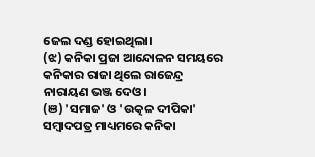ଜେଲ ଦଣ୍ଡ ହୋଇଥିଲା।
(ଝ) କନିକା ପ୍ରଜା ଆନ୍ଦୋଳନ ସମୟରେ କନିକାର ରାଜା ଥିଲେ ରାଜେନ୍ଦ୍ର ନାରାୟଣ ଭଞ୍ଜ ଦେଓ।
(ଞ) 'ସମାଜ' ଓ 'ଉତ୍କଳ ଦୀପିକା' ସମ୍ବାଦପତ୍ର ମାଧ୍ୟମରେ କନିକା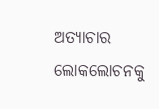ଅତ୍ୟାଚାର ଲୋକଲୋଚନକୁ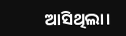ଆସିଥିଲା।